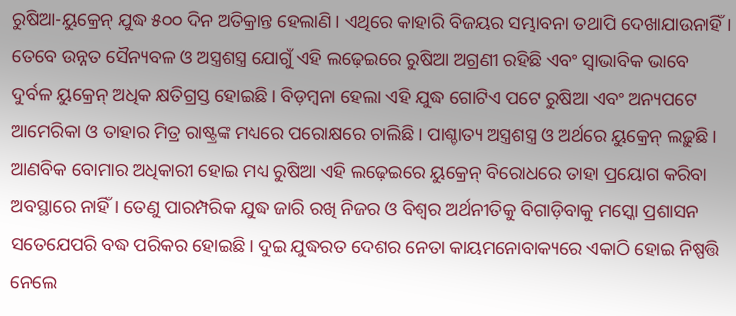ରୁଷିଆ-ୟୁକ୍ରେନ୍ ଯୁଦ୍ଧ ୫୦୦ ଦିନ ଅତିକ୍ରାନ୍ତ ହେଲାଣି। ଏଥିରେ କାହାରି ବିଜୟର ସମ୍ଭାବନା ତଥାପି ଦେଖାଯାଉନାହିଁ। ତେବେ ଉନ୍ନତ ସୈନ୍ୟବଳ ଓ ଅସ୍ତ୍ରଶସ୍ତ୍ର ଯୋଗୁଁ ଏହି ଲଢ଼େଇରେ ରୁଷିଆ ଅଗ୍ରଣୀ ରହିଛି ଏବଂ ସ୍ୱାଭାବିକ ଭାବେ ଦୁର୍ବଳ ୟୁକ୍ରେନ୍ ଅଧିକ କ୍ଷତିଗ୍ରସ୍ତ ହୋଇଛି। ବିଡ଼ମ୍ବନା ହେଲା ଏହି ଯୁଦ୍ଧ ଗୋଟିଏ ପଟେ ରୁଷିଆ ଏବଂ ଅନ୍ୟପଟେ ଆମେରିକା ଓ ତାହାର ମିତ୍ର ରାଷ୍ଟ୍ରଙ୍କ ମଧ୍ୟରେ ପରୋକ୍ଷରେ ଚାଲିଛି। ପାଶ୍ଚାତ୍ୟ ଅସ୍ତ୍ରଶସ୍ତ୍ର ଓ ଅର୍ଥରେ ୟୁକ୍ରେନ୍ ଲଢ଼ୁଛି। ଆଣବିକ ବୋମାର ଅଧିକାରୀ ହୋଇ ମଧ୍ୟ ରୁଷିଆ ଏହି ଲଢ଼େଇରେ ୟୁକ୍ରେନ୍ ବିରୋଧରେ ତାହା ପ୍ରୟୋଗ କରିବା ଅବସ୍ଥାରେ ନାହିଁ। ତେଣୁ ପାରମ୍ପରିକ ଯୁଦ୍ଧ ଜାରି ରଖି ନିଜର ଓ ବିଶ୍ୱର ଅର୍ଥନୀତିକୁ ବିଗାଡ଼ିବାକୁ ମସ୍କୋ ପ୍ରଶାସନ ସତେଯେପରି ବଦ୍ଧ ପରିକର ହୋଇଛି। ଦୁଇ ଯୁଦ୍ଧରତ ଦେଶର ନେତା କାୟମନୋବାକ୍ୟରେ ଏକାଠି ହୋଇ ନିଷ୍ପତ୍ତି ନେଲେ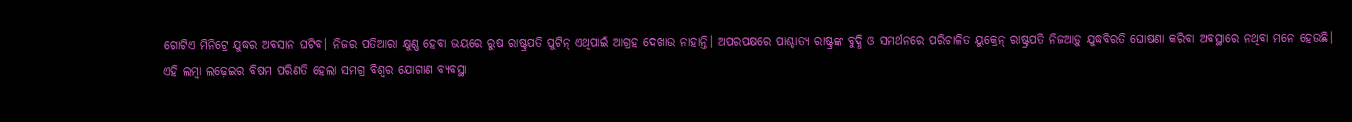ଗୋଟିଏ ମିନିଟ୍ରେ ଯୁଦ୍ଧର ଅବସାନ ଘଟିବ। ନିଜର ପତିଆରା କ୍ଷୁଣ୍ଣ ହେବା ଭୟରେ ରୁଷ ରାଷ୍ଟ୍ରପତି ପୁଟିନ୍ ଏଥିପାଇଁ ଆଗ୍ରହ ଦେଖାଉ ନାହାନ୍ତି। ଅପରପକ୍ଷରେ ପାଶ୍ଚାତ୍ୟ ରାଷ୍ଟ୍ରଙ୍କ ବୁଦ୍ଧି ଓ ସମର୍ଥନରେ ପରିଚାଳିତ ୟୁକ୍ରେନ୍ ରାଷ୍ଟ୍ରପତି ନିଜଆଡ଼ୁ ଯୁଦ୍ଧବିରତି ଘୋଷଣା କରିବା ଅବସ୍ଥାରେ ନଥିବା ମନେ ହେଉଛି।
ଏହି ଲମ୍ବା ଲଢ଼େଇର ବିଷମ ପରିଣତି ହେଲା ସମଗ୍ର ବିଶ୍ୱର ଯୋଗାଣ ବ୍ୟବସ୍ଥା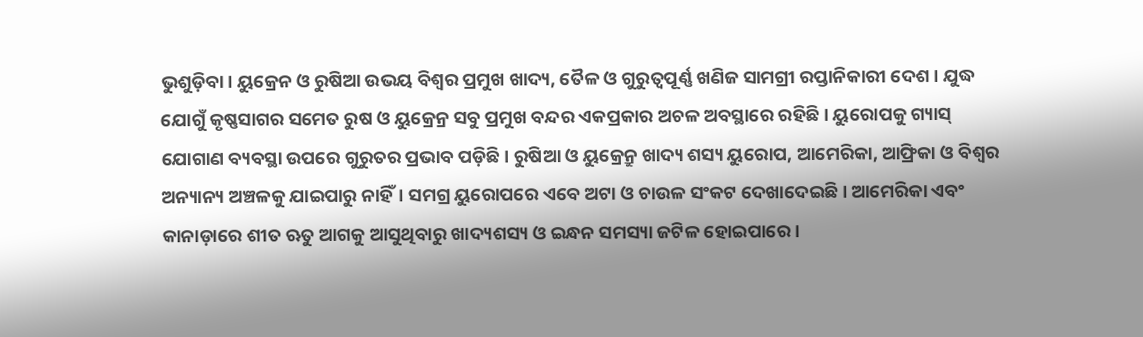ଭୁଶୁଡ଼ିବା। ୟୁକ୍ରେନ ଓ ରୁଷିଆ ଉଭୟ ବିଶ୍ୱର ପ୍ରମୁଖ ଖାଦ୍ୟ, ତୈଳ ଓ ଗୁରୁତ୍ୱପୂର୍ଣ୍ଣ ଖଣିଜ ସାମଗ୍ରୀ ରପ୍ତାନିକାରୀ ଦେଶ। ଯୁଦ୍ଧ ଯୋଗୁଁ କୃଷ୍ଣସାଗର ସମେତ ରୁଷ ଓ ୟୁକ୍ରେନ୍ର ସବୁ ପ୍ରମୁଖ ବନ୍ଦର ଏକପ୍ରକାର ଅଚଳ ଅବସ୍ଥାରେ ରହିଛି। ୟୁରୋପକୁ ଗ୍ୟାସ୍ ଯୋଗାଣ ବ୍ୟବସ୍ଥା ଉପରେ ଗୁରୁତର ପ୍ରଭାବ ପଡ଼ିଛି। ରୁଷିଆ ଓ ୟୁକ୍ରେନ୍ରୁ ଖାଦ୍ୟ ଶସ୍ୟ ୟୁରୋପ, ଆମେରିକା, ଆଫ୍ରିକା ଓ ବିଶ୍ୱର ଅନ୍ୟାନ୍ୟ ଅଞ୍ଚଳକୁ ଯାଇପାରୁ ନାହିଁ। ସମଗ୍ର ୟୁରୋପରେ ଏବେ ଅଟା ଓ ଚାଉଳ ସଂକଟ ଦେଖାଦେଇଛି। ଆମେରିକା ଏବଂ କାନାଡ଼ାରେ ଶୀତ ଋତୁ ଆଗକୁ ଆସୁଥିବାରୁ ଖାଦ୍ୟଶସ୍ୟ ଓ ଇନ୍ଧନ ସମସ୍ୟା ଜଟିଳ ହୋଇପାରେ।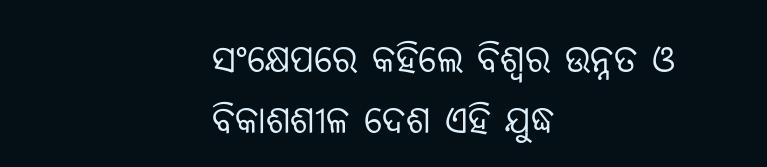ସଂକ୍ଷେପରେ କହିଲେ ବିଶ୍ୱର ଉନ୍ନତ ଓ ବିକାଶଶୀଳ ଦେଶ ଏହି ଯୁଦ୍ଧ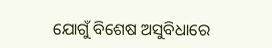ଯୋଗୁଁ ବିଶେଷ ଅସୁବିଧାରେ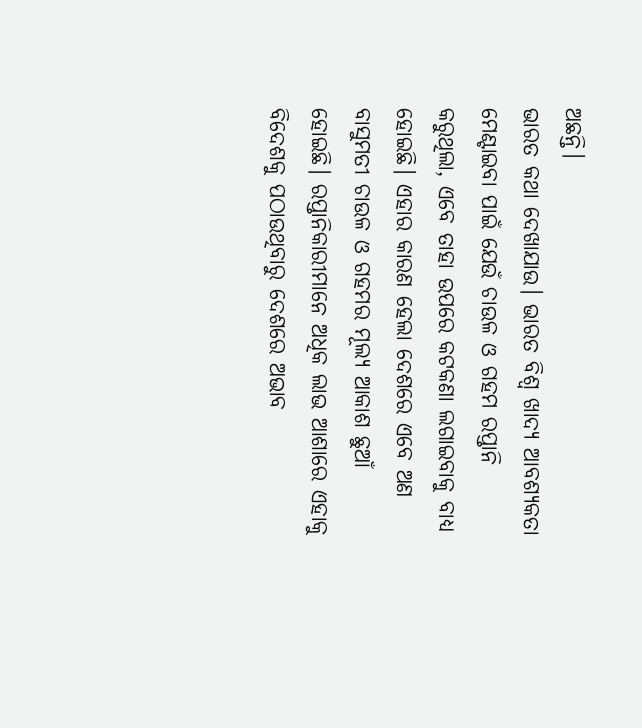ଅଛନ୍ତି।
ଭାରତ କଥା ଦେଖାଯାଉ। ଭାରତ ବିଶ୍ୱ ଖାଦ୍ୟ ଆବଶ୍ୟକତା ମେଣ୍ଟାଇବା ପାଇଁ ଯେଉଁ ଚାଉଳ ଓ ଗହମ ରପ୍ତାନି କରୁଥିଲା, ଏବେ ତାହା ଉପରେ କଟକଣା ଲଗାଇବାକୁ ବାଧ୍ୟ ହୋଇଛି। ଏହାର କାରଣ ହେଲା ଦେଶରେ ଏବେ ଅଣ ବାସୁମତୀ ଚାଉଳ ଓ ଗହମର ମୂଲ୍ୟ ଆକାଶ ଛୁଆଁ ହୋଇଛି। ରପ୍ତାନିକାରୀମାନେ ଅଧିକ ଲାଭ ଆଶାରେ ଏହାକୁ ବିଦେଶକୁ ପଠାଉଥିବାରୁ ଦେଶରେ ଅଭାବ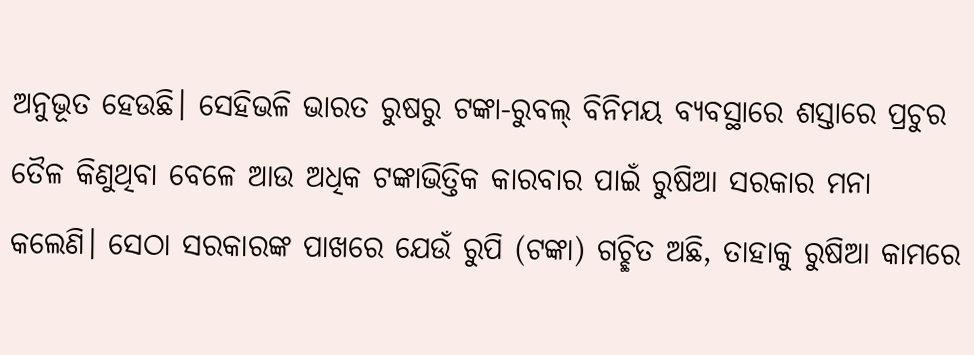ଅନୁଭୂତ ହେଉଛି। ସେହିଭଳି ଭାରତ ରୁଷରୁ ଟଙ୍କା-ରୁବଲ୍ ବିନିମୟ ବ୍ୟବସ୍ଥାରେ ଶସ୍ତାରେ ପ୍ରଚୁର ତୈଳ କିଣୁଥିବା ବେଳେ ଆଉ ଅଧିକ ଟଙ୍କାଭିତ୍ତିକ କାରବାର ପାଇଁ ରୁଷିଆ ସରକାର ମନା କଲେଣି। ସେଠା ସରକାରଙ୍କ ପାଖରେ ଯେଉଁ ରୁପି (ଟଙ୍କା) ଗଚ୍ଛିତ ଅଛି, ତାହାକୁ ରୁଷିଆ କାମରେ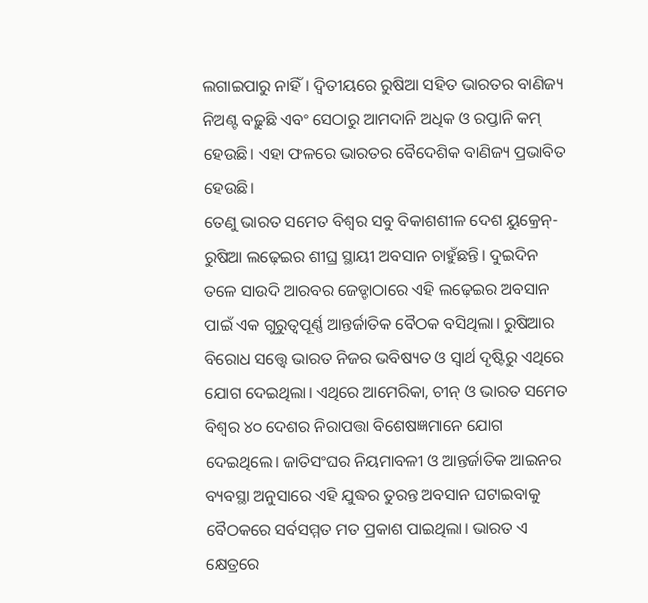ଲଗାଇପାରୁ ନାହିଁ। ଦ୍ୱିତୀୟରେ ରୁଷିଆ ସହିତ ଭାରତର ବାଣିଜ୍ୟ ନିଅଣ୍ଟ ବଢ଼ୁଛି ଏବଂ ସେଠାରୁ ଆମଦାନି ଅଧିକ ଓ ରପ୍ତାନି କମ୍ ହେଉଛି। ଏହା ଫଳରେ ଭାରତର ବୈଦେଶିକ ବାଣିଜ୍ୟ ପ୍ରଭାବିତ ହେଉଛି।
ତେଣୁ ଭାରତ ସମେତ ବିଶ୍ୱର ସବୁ ବିକାଶଶୀଳ ଦେଶ ୟୁକ୍ରେନ୍-ରୁଷିଆ ଲଢ଼େଇର ଶୀଘ୍ର ସ୍ଥାୟୀ ଅବସାନ ଚାହୁଁଛନ୍ତି। ଦୁଇଦିନ ତଳେ ସାଉଦି ଆରବର ଜେଡ୍ଡାଠାରେ ଏହି ଲଢ଼େଇର ଅବସାନ ପାଇଁ ଏକ ଗୁରୁତ୍ୱପୂର୍ଣ୍ଣ ଆନ୍ତର୍ଜାତିକ ବୈଠକ ବସିଥିଲା। ରୁଷିଆର ବିରୋଧ ସତ୍ତ୍ବେ ଭାରତ ନିଜର ଭବିଷ୍ୟତ ଓ ସ୍ୱାର୍ଥ ଦୃଷ୍ଟିରୁ ଏଥିରେ ଯୋଗ ଦେଇଥିଲା। ଏଥିରେ ଆମେରିକା, ଚୀନ୍ ଓ ଭାରତ ସମେତ ବିଶ୍ୱର ୪୦ ଦେଶର ନିରାପତ୍ତା ବିଶେଷଜ୍ଞମାନେ ଯୋଗ ଦେଇଥିଲେ। ଜାତିସଂଘର ନିୟମାବଳୀ ଓ ଆନ୍ତର୍ଜାତିକ ଆଇନର ବ୍ୟବସ୍ଥା ଅନୁସାରେ ଏହି ଯୁଦ୍ଧର ତୁରନ୍ତ ଅବସାନ ଘଟାଇବାକୁ ବୈଠକରେ ସର୍ବସମ୍ମତ ମତ ପ୍ରକାଶ ପାଇଥିଲା। ଭାରତ ଏ କ୍ଷେତ୍ରରେ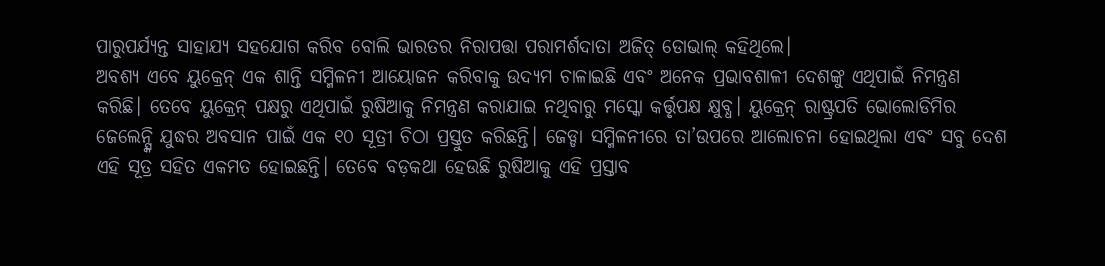ପାରୁପର୍ଯ୍ୟନ୍ତ ସାହାଯ୍ୟ ସହଯୋଗ କରିବ ବୋଲି ଭାରତର ନିରାପତ୍ତା ପରାମର୍ଶଦାତା ଅଜିତ୍ ଡୋଭାଲ୍ କହିଥିଲେ।
ଅବଶ୍ୟ ଏବେ ୟୁକ୍ରେନ୍ ଏକ ଶାନ୍ତି ସମ୍ମିଳନୀ ଆୟୋଜନ କରିବାକୁ ଉଦ୍ୟମ ଚାଳାଇଛି ଏବଂ ଅନେକ ପ୍ରଭାବଶାଳୀ ଦେଶଙ୍କୁ ଏଥିପାଇଁ ନିମନ୍ତ୍ରଣ କରିଛି। ତେବେ ୟୁକ୍ରେନ୍ ପକ୍ଷରୁ ଏଥିପାଇଁ ରୁଷିଆକୁ ନିମନ୍ତ୍ରଣ କରାଯାଇ ନଥିବାରୁ ମସ୍କୋ କର୍ତ୍ତୃପକ୍ଷ କ୍ଷୁବ୍ଧ। ୟୁକ୍ରେନ୍ ରାଷ୍ଟ୍ରପତି ଭୋଲୋଡିମିର ଜେଲେନ୍ସ୍କି ଯୁଦ୍ଧର ଅବସାନ ପାଇଁ ଏକ ୧୦ ସୂତ୍ରୀ ଚିଠା ପ୍ରସ୍ତୁତ କରିଛନ୍ତି। ଜେଡ୍ଡା ସମ୍ମିଳନୀରେ ତା’ଉପରେ ଆଲୋଚନା ହୋଇଥିଲା ଏବଂ ସବୁ ଦେଶ ଏହି ସୂତ୍ର ସହିତ ଏକମତ ହୋଇଛନ୍ତି। ତେବେ ବଡ଼କଥା ହେଉଛି ରୁଷିଆକୁ ଏହି ପ୍ରସ୍ତାବ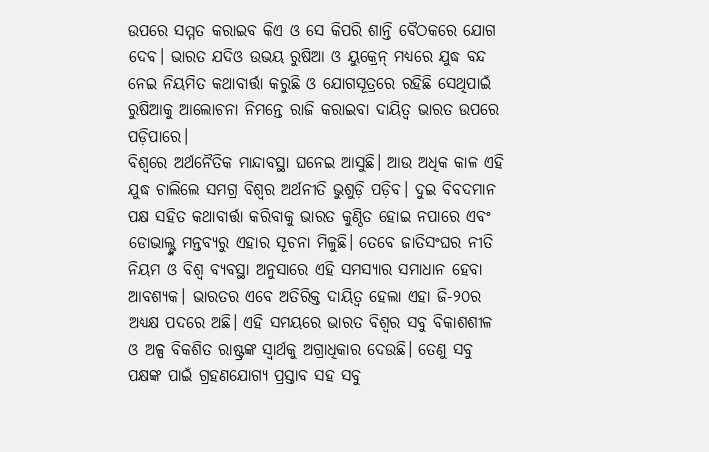ଉପରେ ସମ୍ମତ କରାଇବ କିଏ ଓ ସେ କିପରି ଶାନ୍ତି ବୈଠକରେ ଯୋଗ ଦେବ। ଭାରତ ଯଦିଓ ଉଭୟ ରୁଷିଆ ଓ ୟୁକ୍ରେନ୍ ମଧ୍ୟରେ ଯୁଦ୍ଧ ବନ୍ଦ ନେଇ ନିୟମିତ କଥାବାର୍ତ୍ତା କରୁଛି ଓ ଯୋଗସୂତ୍ରରେ ରହିଛି ସେଥିପାଇଁ ରୁଷିଆକୁ ଆଲୋଚନା ନିମନ୍ତେ ରାଜି କରାଇବା ଦାୟିତ୍ୱ ଭାରତ ଉପରେ ପଡ଼ିପାରେ।
ବିଶ୍ୱରେ ଅର୍ଥନୈତିକ ମାନ୍ଦାବସ୍ଥା ଘନେଇ ଆସୁଛି। ଆଉ ଅଧିକ କାଳ ଏହି ଯୁଦ୍ଧ ଚାଲିଲେ ସମଗ୍ର ବିଶ୍ୱର ଅର୍ଥନୀତି ଭୁଶୁଡ଼ି ପଡ଼ିବ। ଦୁଇ ବିବଦମାନ ପକ୍ଷ ସହିତ କଥାବାର୍ତ୍ତା କରିବାକୁ ଭାରତ କୁଣ୍ଠିତ ହୋଇ ନପାରେ ଏବଂ ଡୋଭାଲ୍ଙ୍କ ମନ୍ତବ୍ୟରୁ ଏହାର ସୂଚନା ମିଳୁଛି। ତେବେ ଜାତିସଂଘର ନୀତି ନିୟମ ଓ ବିଶ୍ୱ ବ୍ୟବସ୍ଥା ଅନୁସାରେ ଏହି ସମସ୍ୟାର ସମାଧାନ ହେବା ଆବଶ୍ୟକ। ଭାରତର ଏବେ ଅତିରିକ୍ତ ଦାୟିତ୍ୱ ହେଲା ଏହା ଜି-୨୦ର ଅଧ୍ୟକ୍ଷ ପଦରେ ଅଛି। ଏହି ସମୟରେ ଭାରତ ବିଶ୍ୱର ସବୁ ବିକାଶଶୀଳ ଓ ଅଳ୍ପ ବିକଶିତ ରାଷ୍ଟ୍ରଙ୍କ ସ୍ୱାର୍ଥକୁ ଅଗ୍ରାଧିକାର ଦେଉଛି। ତେଣୁ ସବୁ ପକ୍ଷଙ୍କ ପାଇଁ ଗ୍ରହଣଯୋଗ୍ୟ ପ୍ରସ୍ତାବ ସହ ସବୁ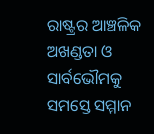ରାଷ୍ଟ୍ରର ଆଞ୍ଚଳିକ ଅଖଣ୍ଡତା ଓ ସାର୍ବଭୌମକୁ ସମସ୍ତେ ସମ୍ମାନ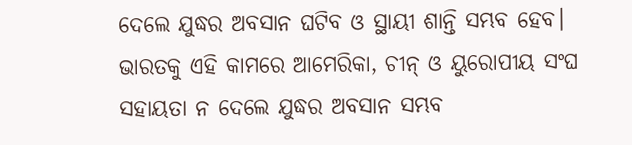ଦେଲେ ଯୁଦ୍ଧର ଅବସାନ ଘଟିବ ଓ ସ୍ଥାୟୀ ଶାନ୍ତି ସମ୍ଭବ ହେବ। ଭାରତକୁ ଏହି କାମରେ ଆମେରିକା, ଚୀନ୍ ଓ ୟୁରୋପୀୟ ସଂଘ ସହାୟତା ନ ଦେଲେ ଯୁଦ୍ଧର ଅବସାନ ସମ୍ଭବ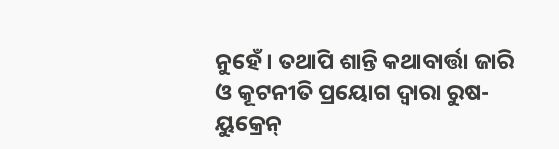ନୁହେଁ। ତଥାପି ଶାନ୍ତି କଥାବାର୍ତ୍ତା ଜାରି ଓ କୂଟନୀତି ପ୍ରୟୋଗ ଦ୍ୱାରା ରୁଷ-ୟୁକ୍ରେନ୍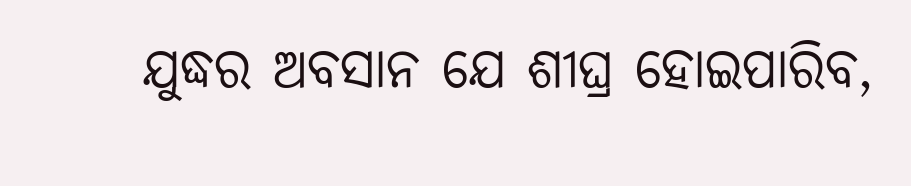ଯୁଦ୍ଧର ଅବସାନ ଯେ ଶୀଘ୍ର ହୋଇପାରିବ,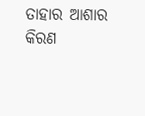ତାହାର ଆଶାର କିରଣ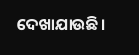ଦେଖାଯାଉଛି।